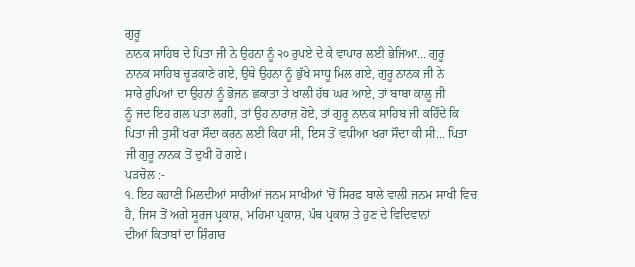ਗੁਰੂ
ਨਾਨਕ ਸਾਹਿਬ ਦੇ ਪਿਤਾ ਜੀ ਨੇ ਉਹਨਾ ਨੂੰ ੨੦ ਰੁਪਏ ਦੇ ਕੇ ਵਾਪਾਰ ਲਈ ਭੇਜਿਆ... ਗੁਰੂ
ਨਾਨਕ ਸਾਹਿਬ ਚੂੜਕਾਣੇ ਗਏ, ਉਥੇ ਉਹਨਾ ਨੂੰ ਭੁੱਖੇ ਸਾਧੂ ਮਿਲ ਗਏ, ਗੁਰੂ ਨਾਨਕ ਜੀ ਨੇ
ਸਾਰੇ ਰੁਪਿਆਂ ਦਾ ਉਹਨਾਂ ਨੂੰ ਭੋਜਨ ਛਕਾਤਾ ਤੇ ਖਾਲੀ ਹੱਥ ਘਰ ਆਏ, ਤਾਂ ਬਾਬਾ ਕਾਲੂ ਜੀ
ਨੂੰ ਜਦ ਇਹ ਗਲ ਪਤਾ ਲਗੀ, ਤਾਂ ਉਹ ਨਾਰਾਜ਼ ਹੋਏ, ਤਾਂ ਗੁਰੂ ਨਾਨਕ ਸਾਹਿਬ ਜੀ ਕਹਿੰਦੇ ਕਿ
ਪਿਤਾ ਜੀ ਤੁਸੀਂ ਖਰਾ ਸੌਦਾ ਕਰਨ ਲਈ ਕਿਹਾ ਸੀ, ਇਸ ਤੋਂ ਵਧੀਆ ਖਰਾ ਸੌਦਾ ਕੀ ਸੀ... ਪਿਤਾ
ਜੀ ਗੁਰੂ ਨਾਨਕ ਤੋਂ ਦੁਖੀ ਹੋ ਗਏ।
ਪੜਚੋਲ :-
੧. ਇਹ ਕਹਾਣੀ ਮਿਲਦੀਆਂ ਸਾਰੀਆਂ ਜਨਮ ਸਾਖੀਆਂ 'ਚੋਂ ਸਿਰਫ ਬਾਲੇ ਵਾਲੀ ਜਨਮ ਸਾਖੀ ਵਿਚ
ਹੈ, ਜਿਸ ਤੋਂ ਅਗੇ ਸੂਰਜ ਪ੍ਰਕਾਸ਼, ਮਹਿਮਾ ਪ੍ਰਕਾਸ਼, ਪੰਥ ਪ੍ਰਕਾਸ਼ ਤੇ ਹੁਣ ਦੇ ਵਿਦਿਵਾਨਾਂ
ਦੀਆਂ ਕਿਤਾਬਾਂ ਦਾ ਸ਼ਿੰਗਾਰ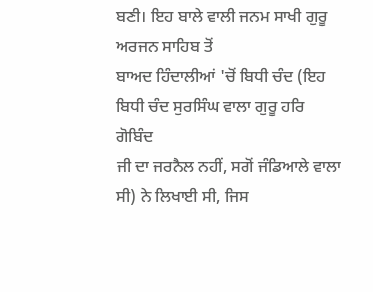ਬਣੀ। ਇਹ ਬਾਲੇ ਵਾਲੀ ਜਨਮ ਸਾਖੀ ਗੁਰੂ ਅਰਜਨ ਸਾਹਿਬ ਤੋਂ
ਬਾਅਦ ਹਿੰਦਾਲੀਆਂ 'ਚੋਂ ਬਿਧੀ ਚੰਦ (ਇਹ ਬਿਧੀ ਚੰਦ ਸੁਰਸਿੰਘ ਵਾਲਾ ਗੁਰੂ ਹਰਿ ਗੋਬਿੰਦ
ਜੀ ਦਾ ਜਰਨੈਲ ਨਹੀਂ, ਸਗੋਂ ਜੰਡਿਆਲੇ ਵਾਲਾ ਸੀ) ਨੇ ਲਿਖਾਈ ਸੀ, ਜਿਸ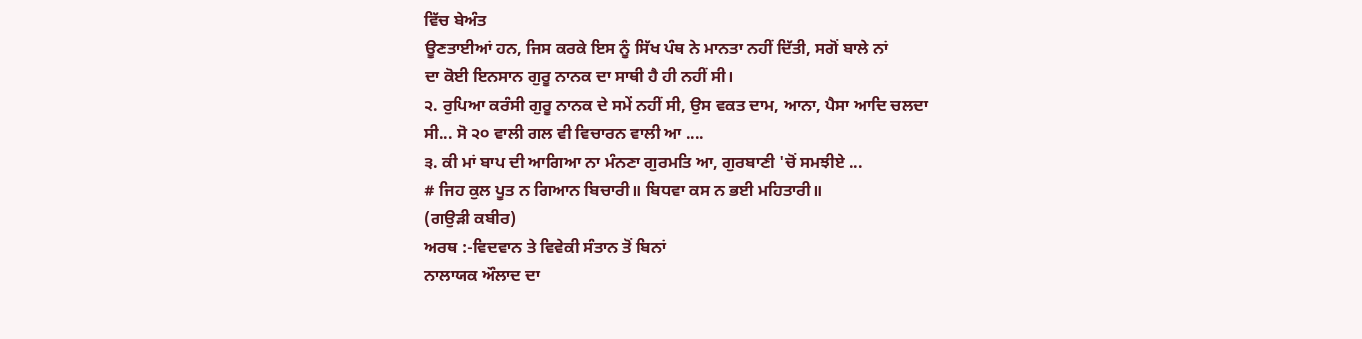ਵਿੱਚ ਬੇਅੰਤ
ਊਣਤਾਈਆਂ ਹਨ, ਜਿਸ ਕਰਕੇ ਇਸ ਨੂੰ ਸਿੱਖ ਪੰਥ ਨੇ ਮਾਨਤਾ ਨਹੀਂ ਦਿੱਤੀ, ਸਗੋਂ ਬਾਲੇ ਨਾਂ
ਦਾ ਕੋਈ ਇਨਸਾਨ ਗੁਰੂ ਨਾਨਕ ਦਾ ਸਾਥੀ ਹੈ ਹੀ ਨਹੀਂ ਸੀ।
੨. ਰੁਪਿਆ ਕਰੰਸੀ ਗੁਰੂ ਨਾਨਕ ਦੇ ਸਮੇਂ ਨਹੀਂ ਸੀ, ਉਸ ਵਕਤ ਦਾਮ, ਆਨਾ, ਪੈਸਾ ਆਦਿ ਚਲਦਾ
ਸੀ... ਸੋ ੨੦ ਵਾਲੀ ਗਲ ਵੀ ਵਿਚਾਰਨ ਵਾਲੀ ਆ ....
੩. ਕੀ ਮਾਂ ਬਾਪ ਦੀ ਆਗਿਆ ਨਾ ਮੰਨਣਾ ਗੁਰਮਤਿ ਆ, ਗੁਰਬਾਣੀ 'ਚੋਂ ਸਮਝੀਏ ...
# ਜਿਹ ਕੁਲ ਪੂਤ ਨ ਗਿਆਨ ਬਿਚਾਰੀ॥ ਬਿਧਵਾ ਕਸ ਨ ਭਈ ਮਹਿਤਾਰੀ॥
(ਗਉੜੀ ਕਬੀਰ)
ਅਰਥ :-ਵਿਦਵਾਨ ਤੇ ਵਿਵੇਕੀ ਸੰਤਾਨ ਤੋਂ ਬਿਨਾਂ
ਨਾਲਾਯਕ ਔਲਾਦ ਦਾ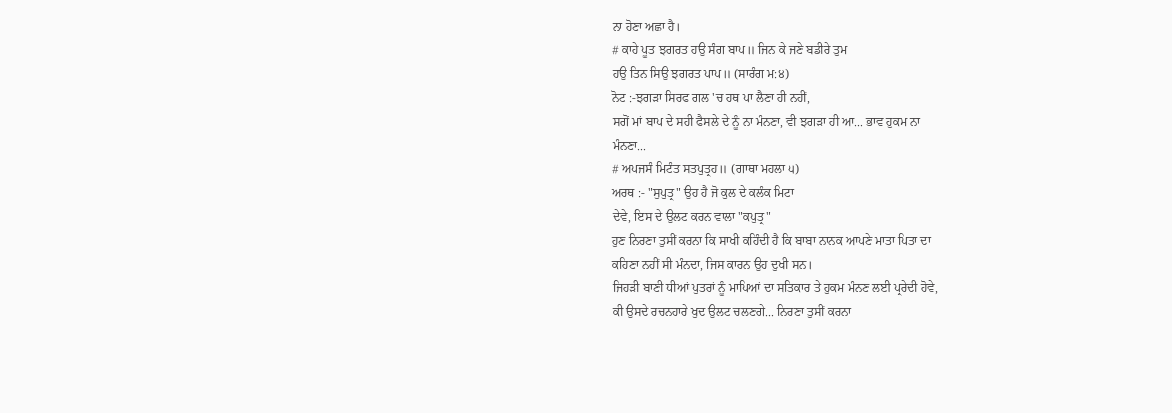ਨਾ ਹੋਣਾ ਅਛਾ ਹੈ।
# ਕਾਹੇ ਪੂਤ ਝਗਰਤ ਹਉ ਸੰਗ ਬਾਪ॥ ਜਿਨ ਕੇ ਜਣੇ ਬਡੀਰੇ ਤੁਮ
ਹਉ ਤਿਨ ਸਿਉ ਝਗਰਤ ਪਾਪ॥ (ਸਾਰੰਗ ਮ:੪)
ਨੋਟ :-ਝਗੜਾ ਸਿਰਫ ਗਲ 'ਚ ਹਥ ਪਾ ਲੈਣਾ ਹੀ ਨਹੀਂ,
ਸਗੋਂ ਮਾਂ ਬਾਪ ਦੇ ਸਹੀ ਫੈਸਲੇ ਦੇ ਨੂੰ ਨਾ ਮੰਨਣਾ, ਵੀ ਝਗੜਾ ਹੀ ਆ... ਭਾਵ ਹੁਕਮ ਨਾ
ਮੰਨਣਾ...
# ਅਪਜਸੰ ਮਿਟੰਤ ਸਤਪੁਤ੍ਰਹ॥ (ਗਾਥਾ ਮਹਲਾ ੫)
ਅਰਥ :- "ਸੁਪੁਤ੍ਰ" ਉਹ ਹੈ ਜੋ ਕੁਲ ਦੇ ਕਲੰਕ ਮਿਟਾ
ਦੇਵੇ, ਇਸ ਦੇ ਉਲਟ ਕਰਨ ਵਾਲਾ "ਕਪੁਤ੍ਰ"
ਹੁਣ ਨਿਰਣਾ ਤੁਸੀਂ ਕਰਨਾ ਕਿ ਸਾਖੀ ਕਹਿੰਦੀ ਹੈ ਕਿ ਬਾਬਾ ਨਾਨਕ ਆਪਣੇ ਮਾਤਾ ਪਿਤਾ ਦਾ
ਕਹਿਣਾ ਨਹੀਂ ਸੀ ਮੰਨਦਾ, ਜਿਸ ਕਾਰਨ ਉਹ ਦੁਖੀ ਸਨ।
ਜਿਹੜੀ ਬਾਣੀ ਧੀਆਂ ਪੁਤਰਾਂ ਨੂੰ ਮਾਪਿਆਂ ਦਾ ਸਤਿਕਾਰ ਤੇ ਹੁਕਮ ਮੰਨਣ ਲਈ ਪ੍ਰਰੇਦੀ ਹੋਵੇ,
ਕੀ ਉਸਦੇ ਰਚਨਹਾਰੇ ਖੁਦ ਉਲਟ ਚਲਣਗੇ... ਨਿਰਣਾ ਤੁਸੀਂ ਕਰਨਾ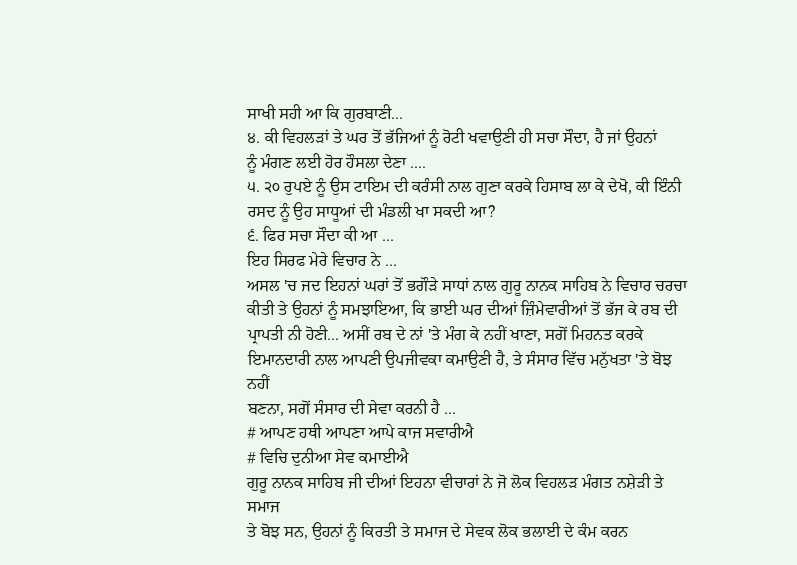ਸਾਖੀ ਸਹੀ ਆ ਕਿ ਗੁਰਬਾਣੀ...
੪. ਕੀ ਵਿਹਲੜਾਂ ਤੇ ਘਰ ਤੋਂ ਭੱਜਿਆਂ ਨੂੰ ਰੋਟੀ ਖਵਾਉਣੀ ਹੀ ਸਚਾ ਸੌਦਾ, ਹੈ ਜਾਂ ਉਹਨਾਂ
ਨੂੰ ਮੰਗਣ ਲਈ ਹੋਰ ਹੌਸਲਾ ਦੇਣਾ ....
੫. ੨੦ ਰੁਪਏ ਨੂੰ ਉਸ ਟਾਇਮ ਦੀ ਕਰੰਸੀ ਨਾਲ ਗੁਣਾ ਕਰਕੇ ਹਿਸਾਬ ਲਾ ਕੇ ਦੇਖੋ, ਕੀ ਇੰਨੀ
ਰਸਦ ਨੂੰ ਉਹ ਸਾਧੂਆਂ ਦੀ ਮੰਡਲੀ ਖਾ ਸਕਦੀ ਆ?
੬. ਫਿਰ ਸਚਾ ਸੌਦਾ ਕੀ ਆ ...
ਇਹ ਸਿਰਫ ਮੇਰੇ ਵਿਚਾਰ ਨੇ ...
ਅਸਲ 'ਚ ਜਦ ਇਹਨਾਂ ਘਰਾਂ ਤੋਂ ਭਗੌੜੇ ਸਾਧਾਂ ਨਾਲ ਗੁਰੂ ਨਾਨਕ ਸਾਹਿਬ ਨੇ ਵਿਚਾਰ ਚਰਚਾ
ਕੀਤੀ ਤੇ ਉਹਨਾਂ ਨੂੰ ਸਮਝਾਇਆ, ਕਿ ਭਾਈ ਘਰ ਦੀਆਂ ਜ਼ਿੰਮੇਵਾਰੀਆਂ ਤੋਂ ਭੱਜ ਕੇ ਰਬ ਦੀ
ਪ੍ਰਾਪਤੀ ਨੀ ਹੋਣੀ... ਅਸੀਂ ਰਬ ਦੇ ਨਾਂ 'ਤੇ ਮੰਗ ਕੇ ਨਹੀਂ ਖਾਣਾ, ਸਗੋਂ ਮਿਹਨਤ ਕਰਕੇ
ਇਮਾਨਦਾਰੀ ਨਾਲ ਆਪਣੀ ਉਪਜੀਵਕਾ ਕਮਾਉਣੀ ਹੈ, ਤੇ ਸੰਸਾਰ ਵਿੱਚ ਮਨੁੱਖਤਾ 'ਤੇ ਬੋਝ ਨਹੀਂ
ਬਣਨਾ, ਸਗੋਂ ਸੰਸਾਰ ਦੀ ਸੇਵਾ ਕਰਨੀ ਹੈ ...
# ਆਪਣ ਹਥੀ ਆਪਣਾ ਆਪੇ ਕਾਜ ਸਵਾਰੀਐ
# ਵਿਚਿ ਦੁਨੀਆ ਸੇਵ ਕਮਾਈਐ
ਗੁਰੂ ਨਾਨਕ ਸਾਹਿਬ ਜੀ ਦੀਆਂ ਇਹਨਾ ਵੀਚਾਰਾਂ ਨੇ ਜੋ ਲੋਕ ਵਿਹਲੜ ਮੰਗਤ ਨਸ਼ੇੜੀ ਤੇ ਸਮਾਜ
ਤੇ ਬੋਝ ਸਨ, ਉਹਨਾਂ ਨੂੰ ਕਿਰਤੀ ਤੇ ਸਮਾਜ ਦੇ ਸੇਵਕ ਲੋਕ ਭਲਾਈ ਦੇ ਕੰਮ ਕਰਨ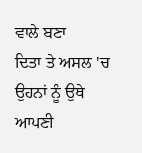ਵਾਲੇ ਬਣਾ
ਦਿਤਾ ਤੇ ਅਸਲ 'ਚ ਉਹਨਾਂ ਨੂੰ ਉਥੇ ਆਪਣੀ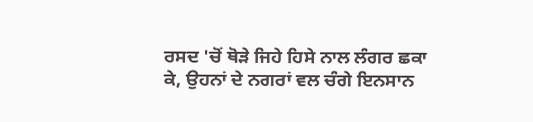ਰਸਦ 'ਚੋਂ ਥੋੜੇ ਜਿਹੇ ਹਿਸੇ ਨਾਲ ਲੰਗਰ ਛਕਾ
ਕੇ, ਉਹਨਾਂ ਦੇ ਨਗਰਾਂ ਵਲ ਚੰਗੇ ਇਨਸਾਨ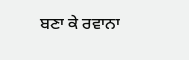ਬਣਾ ਕੇ ਰਵਾਨਾ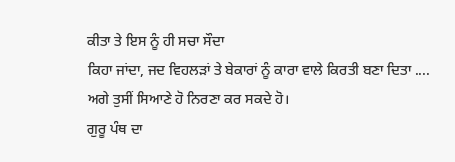ਕੀਤਾ ਤੇ ਇਸ ਨੂੰ ਹੀ ਸਚਾ ਸੌਦਾ
ਕਿਹਾ ਜਾਂਦਾ, ਜਦ ਵਿਹਲੜਾਂ ਤੇ ਬੇਕਾਰਾਂ ਨੂੰ ਕਾਰਾ ਵਾਲੇ ਕਿਰਤੀ ਬਣਾ ਦਿਤਾ ....
ਅਗੇ ਤੁਸੀਂ ਸਿਆਣੇ ਹੋ ਨਿਰਣਾ ਕਰ ਸਕਦੇ ਹੋ।
ਗੁਰੂ ਪੰਥ ਦਾ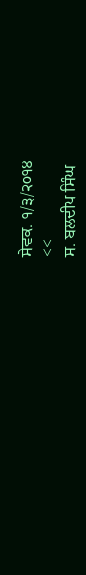ਸੇਵਕ. ੧/੩/੨੦੧੪
<<
ਸ. ਬਲਦੀਪ ਸਿੰਘ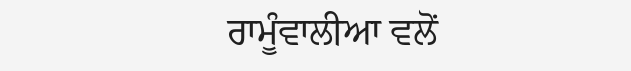ਰਾਮੂੰਵਾਲੀਆ ਵਲੋਂ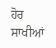ਹੋਰ ਸਾਖੀਆਂ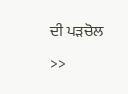ਦੀ ਪੜਚੋਲ
>>